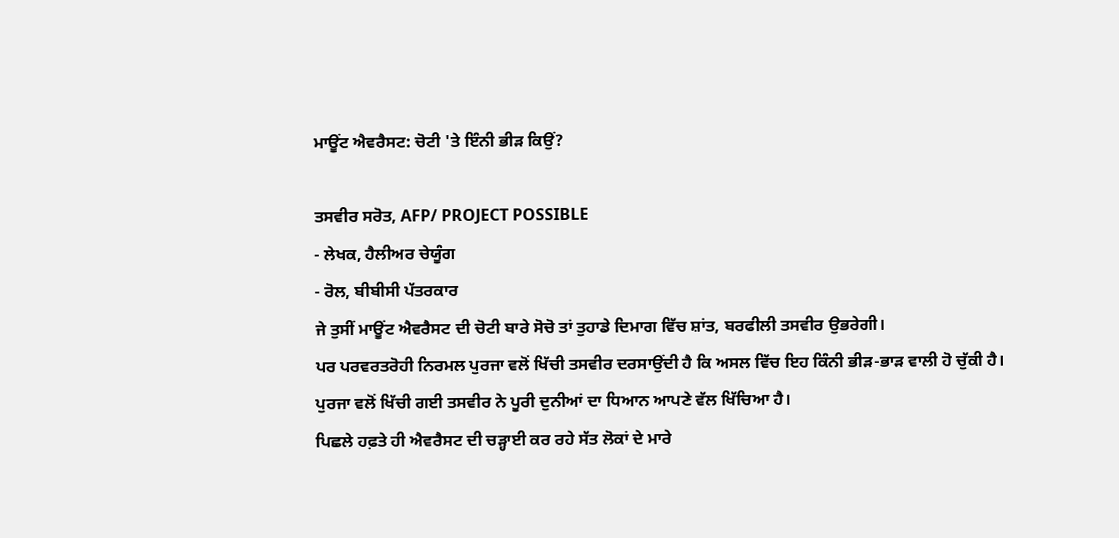ਮਾਊਂਟ ਐਵਰੈਸਟ: ਚੋਟੀ 'ਤੇ ਇੰਨੀ ਭੀੜ ਕਿਉਂ?

ਤਸਵੀਰ ਸਰੋਤ, AFP/ PROJECT POSSIBLE
- ਲੇਖਕ, ਹੈਲੀਅਰ ਚੇਯੂੰਗ
- ਰੋਲ, ਬੀਬੀਸੀ ਪੱਤਰਕਾਰ
ਜੇ ਤੁਸੀਂ ਮਾਊਂਟ ਐਵਰੈਸਟ ਦੀ ਚੋਟੀ ਬਾਰੇ ਸੋਚੋ ਤਾਂ ਤੁਹਾਡੇ ਦਿਮਾਗ ਵਿੱਚ ਸ਼ਾਂਤ, ਬਰਫੀਲੀ ਤਸਵੀਰ ਉਭਰੇਗੀ।
ਪਰ ਪਰਵਰਤਰੋਹੀ ਨਿਰਮਲ ਪੁਰਜਾ ਵਲੋਂ ਖਿੱਚੀ ਤਸਵੀਰ ਦਰਸਾਉਂਦੀ ਹੈ ਕਿ ਅਸਲ ਵਿੱਚ ਇਹ ਕਿੰਨੀ ਭੀੜ-ਭਾੜ ਵਾਲੀ ਹੋ ਚੁੱਕੀ ਹੈ।
ਪੁਰਜਾ ਵਲੋਂ ਖਿੱਚੀ ਗਈ ਤਸਵੀਰ ਨੇ ਪੂਰੀ ਦੁਨੀਆਂ ਦਾ ਧਿਆਨ ਆਪਣੇ ਵੱਲ ਖਿੱਚਿਆ ਹੈ।
ਪਿਛਲੇ ਹਫ਼ਤੇ ਹੀ ਐਵਰੈਸਟ ਦੀ ਚੜ੍ਹਾਈ ਕਰ ਰਹੇ ਸੱਤ ਲੋਕਾਂ ਦੇ ਮਾਰੇ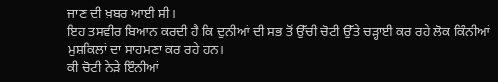ਜਾਣ ਦੀ ਖ਼ਬਰ ਆਈ ਸੀ।
ਇਹ ਤਸਵੀਰ ਬਿਆਨ ਕਰਦੀ ਹੈ ਕਿ ਦੁਨੀਆਂ ਦੀ ਸਭ ਤੋਂ ਉੱਚੀ ਚੋਟੀ ਉੱਤੇ ਚੜ੍ਹਾਈ ਕਰ ਰਹੇ ਲੋਕ ਕਿੰਨੀਆਂ ਮੁਸ਼ਕਿਲਾਂ ਦਾ ਸਾਹਮਣਾ ਕਰ ਰਹੇ ਹਨ।
ਕੀ ਚੋਟੀ ਨੇੜੇ ਇੰਨੀਆਂ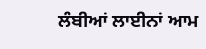ਲੰਬੀਆਂ ਲਾਈਨਾਂ ਆਮ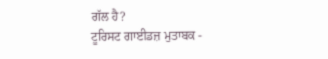ਗੱਲ ਹੈ?
ਟੂਰਿਸਟ ਗਾਈਡਜ਼ ਮੁਤਾਬਕ -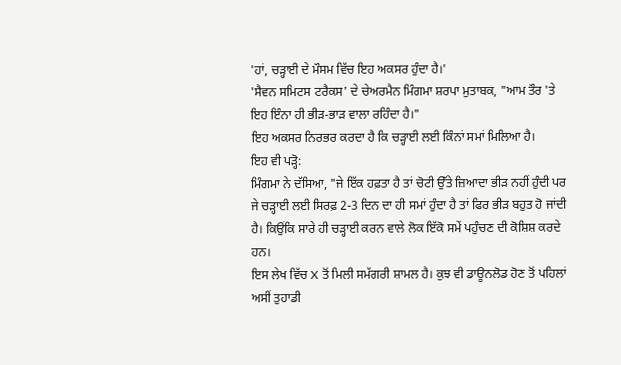'ਹਾਂ, ਚੜ੍ਹਾਈ ਦੇ ਮੌਸਮ ਵਿੱਚ ਇਹ ਅਕਸਰ ਹੁੰਦਾ ਹੈ।'
'ਸੈਵਨ ਸਮਿਟਸ ਟਰੈਕਸ' ਦੇ ਚੇਅਰਮੈਨ ਮਿੰਗਮਾ ਸ਼ਰਪਾ ਮੁਤਾਬਕ, "ਆਮ ਤੌਰ 'ਤੇ ਇਹ ਇੰਨਾ ਹੀ ਭੀੜ-ਭਾੜ ਵਾਲਾ ਰਹਿੰਦਾ ਹੈ।"
ਇਹ ਅਕਸਰ ਨਿਰਭਰ ਕਰਦਾ ਹੈ ਕਿ ਚੜ੍ਹਾਈ ਲਈ ਕਿੰਨਾਂ ਸਮਾਂ ਮਿਲਿਆ ਹੈ।
ਇਹ ਵੀ ਪੜ੍ਹੋ:
ਮਿੰਗਮਾ ਨੇ ਦੱਸਿਆ, "ਜੇ ਇੱਕ ਹਫ਼ਤਾ ਹੈ ਤਾਂ ਚੋਟੀ ਉੱਤੇ ਜ਼ਿਆਦਾ ਭੀੜ ਨਹੀਂ ਹੁੰਦੀ ਪਰ ਜੇ ਚੜ੍ਹਾਈ ਲਈ ਸਿਰਫ਼ 2-3 ਦਿਨ ਦਾ ਹੀ ਸਮਾਂ ਹੁੰਦਾ ਹੈ ਤਾਂ ਫਿਰ ਭੀੜ ਬਹੁਤ ਹੋ ਜਾਂਦੀ ਹੈ। ਕਿਉਂਕਿ ਸਾਰੇ ਹੀ ਚੜ੍ਹਾਈ ਕਰਨ ਵਾਲੇ ਲੋਕ ਇੱਕੋ ਸਮੇਂ ਪਹੁੰਚਣ ਦੀ ਕੋਸ਼ਿਸ਼ ਕਰਦੇ ਹਨ।
ਇਸ ਲੇਖ ਵਿੱਚ X ਤੋਂ ਮਿਲੀ ਸਮੱਗਰੀ ਸ਼ਾਮਲ ਹੈ। ਕੁਝ ਵੀ ਡਾਊਨਲੋਡ ਹੋਣ ਤੋਂ ਪਹਿਲਾਂ ਅਸੀਂ ਤੁਹਾਡੀ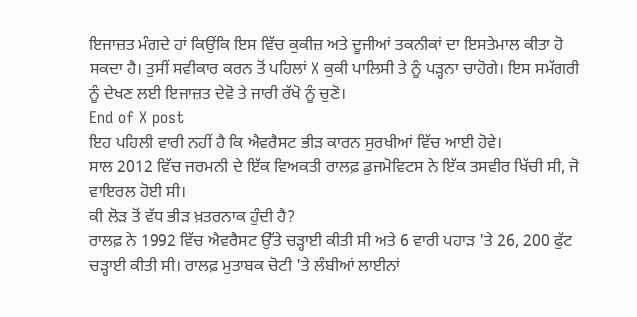ਇਜਾਜ਼ਤ ਮੰਗਦੇ ਹਾਂ ਕਿਉਂਕਿ ਇਸ ਵਿੱਚ ਕੁਕੀਜ਼ ਅਤੇ ਦੂਜੀਆਂ ਤਕਨੀਕਾਂ ਦਾ ਇਸਤੇਮਾਲ ਕੀਤਾ ਹੋ ਸਕਦਾ ਹੈ। ਤੁਸੀਂ ਸਵੀਕਾਰ ਕਰਨ ਤੋਂ ਪਹਿਲਾਂ X ਕੁਕੀ ਪਾਲਿਸੀ ਤੇ ਨੂੰ ਪੜ੍ਹਨਾ ਚਾਹੋਗੇ। ਇਸ ਸਮੱਗਰੀ ਨੂੰ ਦੇਖਣ ਲਈ ਇਜਾਜ਼ਤ ਦੇਵੋ ਤੇ ਜਾਰੀ ਰੱਖੋ ਨੂੰ ਚੁਣੋ।
End of X post
ਇਹ ਪਹਿਲੀ ਵਾਰੀ ਨਹੀਂ ਹੈ ਕਿ ਐਵਰੈਸਟ ਭੀੜ ਕਾਰਨ ਸੁਰਖੀਆਂ ਵਿੱਚ ਆਈ ਹੋਵੇ।
ਸਾਲ 2012 ਵਿੱਚ ਜਰਮਨੀ ਦੇ ਇੱਕ ਵਿਅਕਤੀ ਰਾਲਫ਼ ਡੁਜਮੋਵਿਟਸ ਨੇ ਇੱਕ ਤਸਵੀਰ ਖਿੱਚੀ ਸੀ, ਜੋ ਵਾਇਰਲ ਹੋਈ ਸੀ।
ਕੀ ਲੋੜ ਤੋਂ ਵੱਧ ਭੀੜ ਖ਼ਤਰਨਾਕ ਹੁੰਦੀ ਹੈ?
ਰਾਲਫ਼ ਨੇ 1992 ਵਿੱਚ ਐਵਰੈਸਟ ਉੱਤੇ ਚੜ੍ਹਾਈ ਕੀਤੀ ਸੀ ਅਤੇ 6 ਵਾਰੀ ਪਹਾੜ 'ਤੇ 26, 200 ਫੁੱਟ ਚੜ੍ਹਾਈ ਕੀਤੀ ਸੀ। ਰਾਲਫ਼ ਮੁਤਾਬਕ ਚੋਟੀ 'ਤੇ ਲੰਬੀਆਂ ਲਾਈਨਾਂ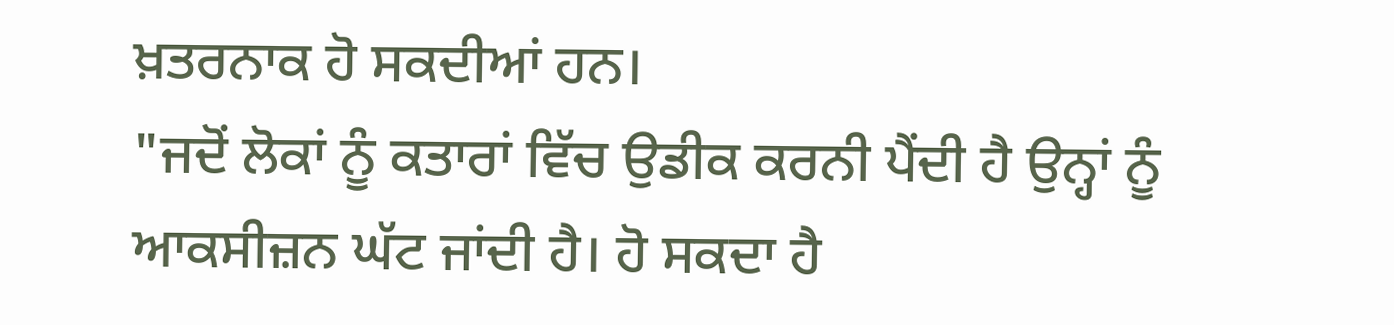ਖ਼ਤਰਨਾਕ ਹੋ ਸਕਦੀਆਂ ਹਨ।
"ਜਦੋਂ ਲੋਕਾਂ ਨੂੰ ਕਤਾਰਾਂ ਵਿੱਚ ਉਡੀਕ ਕਰਨੀ ਪੈਂਦੀ ਹੈ ਉਨ੍ਹਾਂ ਨੂੰ ਆਕਸੀਜ਼ਨ ਘੱਟ ਜਾਂਦੀ ਹੈ। ਹੋ ਸਕਦਾ ਹੈ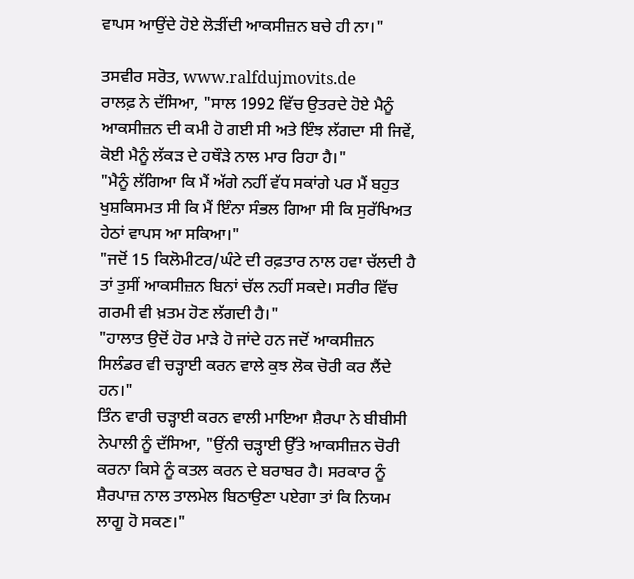ਵਾਪਸ ਆਉਂਦੇ ਹੋਏ ਲੋੜੀਂਦੀ ਆਕਸੀਜ਼ਨ ਬਚੇ ਹੀ ਨਾ।"

ਤਸਵੀਰ ਸਰੋਤ, www.ralfdujmovits.de
ਰਾਲਫ਼ ਨੇ ਦੱਸਿਆ, "ਸਾਲ 1992 ਵਿੱਚ ਉਤਰਦੇ ਹੋਏ ਮੈਨੂੰ ਆਕਸੀਜ਼ਨ ਦੀ ਕਮੀ ਹੋ ਗਈ ਸੀ ਅਤੇ ਇੰਝ ਲੱਗਦਾ ਸੀ ਜਿਵੇਂ, ਕੋਈ ਮੈਨੂੰ ਲੱਕੜ ਦੇ ਹਥੌੜੇ ਨਾਲ ਮਾਰ ਰਿਹਾ ਹੈ।"
"ਮੈਨੂੰ ਲੱਗਿਆ ਕਿ ਮੈਂ ਅੱਗੇ ਨਹੀਂ ਵੱਧ ਸਕਾਂਗੇ ਪਰ ਮੈਂ ਬਹੁਤ ਖੁਸ਼ਕਿਸਮਤ ਸੀ ਕਿ ਮੈਂ ਇੰਨਾ ਸੰਭਲ ਗਿਆ ਸੀ ਕਿ ਸੁਰੱਖਿਅਤ ਹੇਠਾਂ ਵਾਪਸ ਆ ਸਕਿਆ।"
"ਜਦੋਂ 15 ਕਿਲੋਮੀਟਰ/ਘੰਟੇ ਦੀ ਰਫ਼ਤਾਰ ਨਾਲ ਹਵਾ ਚੱਲਦੀ ਹੈ ਤਾਂ ਤੁਸੀਂ ਆਕਸੀਜ਼ਨ ਬਿਨਾਂ ਚੱਲ ਨਹੀਂ ਸਕਦੇ। ਸਰੀਰ ਵਿੱਚ ਗਰਮੀ ਵੀ ਖ਼ਤਮ ਹੋਣ ਲੱਗਦੀ ਹੈ।"
"ਹਾਲਾਤ ਉਦੋਂ ਹੋਰ ਮਾੜੇ ਹੋ ਜਾਂਦੇ ਹਨ ਜਦੋਂ ਆਕਸੀਜ਼ਨ ਸਿਲੰਡਰ ਵੀ ਚੜ੍ਹਾਈ ਕਰਨ ਵਾਲੇ ਕੁਝ ਲੋਕ ਚੋਰੀ ਕਰ ਲੈਂਦੇ ਹਨ।"
ਤਿੰਨ ਵਾਰੀ ਚੜ੍ਹਾਈ ਕਰਨ ਵਾਲੀ ਮਾਇਆ ਸ਼ੈਰਪਾ ਨੇ ਬੀਬੀਸੀ ਨੇਪਾਲੀ ਨੂੰ ਦੱਸਿਆ, "ਉਂਨੀ ਚੜ੍ਹਾਈ ਉੱਤੇ ਆਕਸੀਜ਼ਨ ਚੋਰੀ ਕਰਨਾ ਕਿਸੇ ਨੂੰ ਕਤਲ ਕਰਨ ਦੇ ਬਰਾਬਰ ਹੈ। ਸਰਕਾਰ ਨੂੰ ਸ਼ੈਰਪਾਜ਼ ਨਾਲ ਤਾਲਮੇਲ ਬਿਠਾਉਣਾ ਪਏਗਾ ਤਾਂ ਕਿ ਨਿਯਮ ਲਾਗੂ ਹੋ ਸਕਣ।"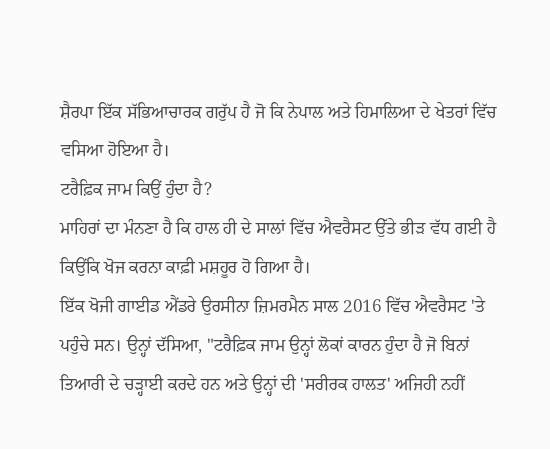ਸ਼ੈਰਪਾ ਇੱਕ ਸੱਭਿਆਚਾਰਕ ਗਰੁੱਪ ਹੈ ਜੋ ਕਿ ਨੇਪਾਲ ਅਤੇ ਹਿਮਾਲਿਆ ਦੇ ਖੇਤਰਾਂ ਵਿੱਚ ਵਸਿਆ ਹੋਇਆ ਹੈ।
ਟਰੈਫ਼ਿਕ ਜਾਮ ਕਿਉਂ ਹੁੰਦਾ ਹੈ?
ਮਾਹਿਰਾਂ ਦਾ ਮੰਨਣਾ ਹੈ ਕਿ ਹਾਲ ਹੀ ਦੇ ਸਾਲਾਂ ਵਿੱਚ ਐਵਰੈਸਟ ਉੱਤੇ ਭੀੜ ਵੱਧ ਗਈ ਹੈ ਕਿਉਂਕਿ ਖੋਜ ਕਰਨਾ ਕਾਫ਼ੀ ਮਸ਼ਹੂਰ ਹੋ ਗਿਆ ਹੈ।
ਇੱਕ ਖੋਜੀ ਗਾਈਡ ਐਂਡਰੇ ਉਰਸੀਨਾ ਜ਼ਿਮਰਮੈਨ ਸਾਲ 2016 ਵਿੱਚ ਐਵਰੈਸਟ 'ਤੇ ਪਹੁੰਚੇ ਸਨ। ਉਨ੍ਹਾਂ ਦੱਸਿਆ, "ਟਰੈਫ਼ਿਕ ਜਾਮ ਉਨ੍ਹਾਂ ਲੋਕਾਂ ਕਾਰਨ ਹੁੰਦਾ ਹੈ ਜੋ ਬਿਨਾਂ ਤਿਆਰੀ ਦੇ ਚੜ੍ਹਾਈ ਕਰਦੇ ਹਨ ਅਤੇ ਉਨ੍ਹਾਂ ਦੀ 'ਸਰੀਰਕ ਹਾਲਤ' ਅਜਿਹੀ ਨਹੀਂ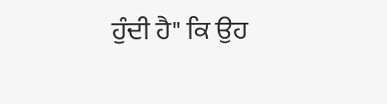ਹੁੰਦੀ ਹੈ" ਕਿ ਉਹ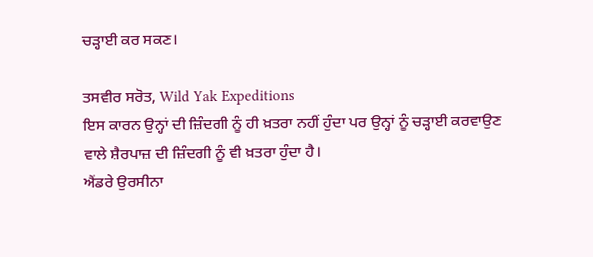ਚੜ੍ਹਾਈ ਕਰ ਸਕਣ।

ਤਸਵੀਰ ਸਰੋਤ, Wild Yak Expeditions
ਇਸ ਕਾਰਨ ਉਨ੍ਹਾਂ ਦੀ ਜ਼ਿੰਦਗੀ ਨੂੰ ਹੀ ਖ਼ਤਰਾ ਨਹੀਂ ਹੁੰਦਾ ਪਰ ਉਨ੍ਹਾਂ ਨੂੰ ਚੜ੍ਹਾਈ ਕਰਵਾਉਣ ਵਾਲੇ ਸ਼ੈਰਪਾਜ਼ ਦੀ ਜ਼ਿੰਦਗੀ ਨੂੰ ਵੀ ਖ਼ਤਰਾ ਹੁੰਦਾ ਹੈ।
ਐਂਡਰੇ ਉਰਸੀਨਾ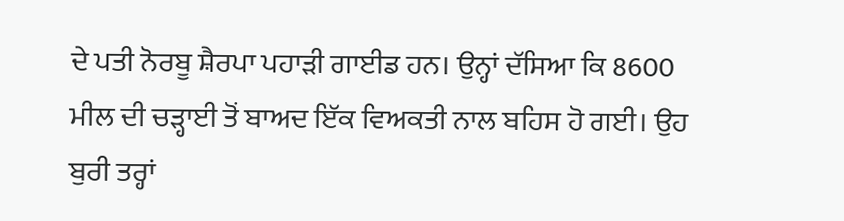ਦੇ ਪਤੀ ਨੋਰਬੂ ਸ਼ੈਰਪਾ ਪਹਾੜੀ ਗਾਈਡ ਹਨ। ਉਨ੍ਹਾਂ ਦੱਸਿਆ ਕਿ 8600 ਮੀਲ ਦੀ ਚੜ੍ਹਾਈ ਤੋਂ ਬਾਅਦ ਇੱਕ ਵਿਅਕਤੀ ਨਾਲ ਬਹਿਸ ਹੋ ਗਈ। ਉਹ ਬੁਰੀ ਤਰ੍ਹਾਂ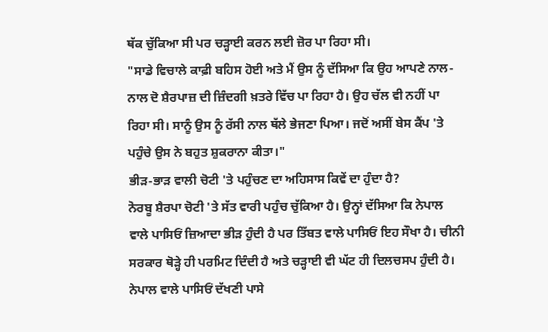ਥੱਕ ਚੁੱਕਿਆ ਸੀ ਪਰ ਚੜ੍ਹਾਈ ਕਰਨ ਲਈ ਜ਼ੋਰ ਪਾ ਰਿਹਾ ਸੀ।
"ਸਾਡੇ ਵਿਚਾਲੇ ਕਾਫ਼ੀ ਬਹਿਸ ਹੋਈ ਅਤੇ ਮੈਂ ਉਸ ਨੂੰ ਦੱਸਿਆ ਕਿ ਉਹ ਆਪਣੇ ਨਾਲ-ਨਾਲ ਦੋ ਸ਼ੈਰਪਾਜ਼ ਦੀ ਜ਼ਿੰਦਗੀ ਖ਼ਤਰੇ ਵਿੱਚ ਪਾ ਰਿਹਾ ਹੈ। ਉਹ ਚੱਲ ਵੀ ਨਹੀਂ ਪਾ ਰਿਹਾ ਸੀ। ਸਾਨੂੰ ਉਸ ਨੂੰ ਰੱਸੀ ਨਾਲ ਥੱਲੇ ਭੇਜਣਾ ਪਿਆ। ਜਦੋਂ ਅਸੀਂ ਬੇਸ ਕੈਂਪ 'ਤੇ ਪਹੁੰਚੇ ਉਸ ਨੇ ਬਹੁਤ ਸ਼ੁਕਰਾਨਾ ਕੀਤਾ।"
ਭੀੜ-ਭਾੜ ਵਾਲੀ ਚੋਟੀ 'ਤੇ ਪਹੁੰਚਣ ਦਾ ਅਹਿਸਾਸ ਕਿਵੇਂ ਦਾ ਹੁੰਦਾ ਹੈ?
ਨੋਰਬੂ ਸ਼ੈਰਪਾ ਚੋਟੀ 'ਤੇ ਸੱਤ ਵਾਰੀ ਪਹੁੰਚ ਚੁੱਕਿਆ ਹੈ। ਉਨ੍ਹਾਂ ਦੱਸਿਆ ਕਿ ਨੇਪਾਲ ਵਾਲੇ ਪਾਸਿਓਂ ਜ਼ਿਆਦਾ ਭੀੜ ਹੁੰਦੀ ਹੈ ਪਰ ਤਿੱਬਤ ਵਾਲੇ ਪਾਸਿਓਂ ਇਹ ਸੌਖਾ ਹੈ। ਚੀਨੀ ਸਰਕਾਰ ਥੋੜ੍ਹੇ ਹੀ ਪਰਮਿਟ ਦਿੰਦੀ ਹੈ ਅਤੇ ਚੜ੍ਹਾਈ ਵੀ ਘੱਟ ਹੀ ਦਿਲਚਸਪ ਹੁੰਦੀ ਹੈ।
ਨੇਪਾਲ ਵਾਲੇ ਪਾਸਿਓਂ ਦੱਖਣੀ ਪਾਸੇ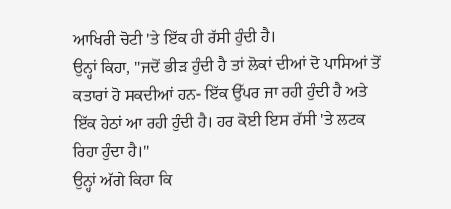ਆਖਿਰੀ ਚੋਟੀ 'ਤੇ ਇੱਕ ਹੀ ਰੱਸੀ ਹੁੰਦੀ ਹੈ।
ਉਨ੍ਹਾਂ ਕਿਹਾ, "ਜਦੋਂ ਭੀੜ ਹੁੰਦੀ ਹੈ ਤਾਂ ਲੋਕਾਂ ਦੀਆਂ ਦੋ ਪਾਸਿਆਂ ਤੋਂ ਕਤਾਰਾਂ ਹੋ ਸਕਦੀਆਂ ਹਨ- ਇੱਕ ਉੱਪਰ ਜਾ ਰਹੀ ਹੁੰਦੀ ਹੈ ਅਤੇ ਇੱਕ ਹੇਠਾਂ ਆ ਰਹੀ ਹੁੰਦੀ ਹੈ। ਹਰ ਕੋਈ ਇਸ ਰੱਸੀ 'ਤੇ ਲਟਕ ਰਿਹਾ ਹੁੰਦਾ ਹੈ।"
ਉਨ੍ਹਾਂ ਅੱਗੇ ਕਿਹਾ ਕਿ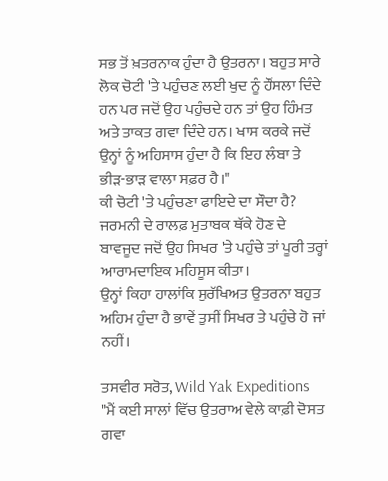ਸਭ ਤੋਂ ਖ਼ਤਰਨਾਕ ਹੁੰਦਾ ਹੈ ਉਤਰਨਾ। ਬਹੁਤ ਸਾਰੇ ਲੋਕ ਚੋਟੀ 'ਤੇ ਪਹੁੰਚਣ ਲਈ ਖੁਦ ਨੂੰ ਹੌਂਸਲਾ ਦਿੰਦੇ ਹਨ ਪਰ ਜਦੋਂ ਉਹ ਪਹੁੰਚਦੇ ਹਨ ਤਾਂ ਉਹ ਹਿੰਮਤ ਅਤੇ ਤਾਕਤ ਗਵਾ ਦਿੰਦੇ ਹਨ। ਖਾਸ ਕਰਕੇ ਜਦੋਂ ਉਨ੍ਹਾਂ ਨੂੰ ਅਹਿਸਾਸ ਹੁੰਦਾ ਹੈ ਕਿ ਇਹ ਲੰਬਾ ਤੇ ਭੀੜ-ਭਾੜ ਵਾਲਾ ਸਫ਼ਰ ਹੈ।"
ਕੀ ਚੋਟੀ 'ਤੇ ਪਹੁੰਚਣਾ ਫਾਇਦੇ ਦਾ ਸੌਦਾ ਹੈ?
ਜਰਮਨੀ ਦੇ ਰਾਲਫ਼ ਮੁਤਾਬਕ ਥੱਕੇ ਹੋਣ ਦੇ ਬਾਵਜੂਦ ਜਦੋਂ ਉਹ ਸਿਖਰ 'ਤੇ ਪਹੁੰਚੇ ਤਾਂ ਪੂਰੀ ਤਰ੍ਹਾਂ ਆਰਾਮਦਾਇਕ ਮਹਿਸੂਸ ਕੀਤਾ।
ਉਨ੍ਹਾਂ ਕਿਹਾ ਹਾਲਾਂਕਿ ਸੁਰੱਖਿਅਤ ਉਤਰਨਾ ਬਹੁਤ ਅਹਿਮ ਹੁੰਦਾ ਹੈ ਭਾਵੇਂ ਤੁਸੀਂ ਸਿਖਰ ਤੇ ਪਹੁੰਚੇ ਹੋ ਜਾਂ ਨਹੀਂ।

ਤਸਵੀਰ ਸਰੋਤ, Wild Yak Expeditions
"ਮੈਂ ਕਈ ਸਾਲਾਂ ਵਿੱਚ ਉਤਰਾਅ ਵੇਲੇ ਕਾਫ਼ੀ ਦੋਸਤ ਗਵਾ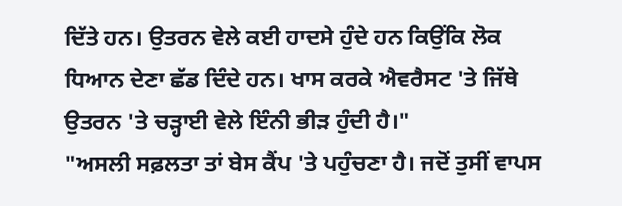ਦਿੱਤੇ ਹਨ। ਉਤਰਨ ਵੇਲੇ ਕਈ ਹਾਦਸੇ ਹੁੰਦੇ ਹਨ ਕਿਉਂਕਿ ਲੋਕ ਧਿਆਨ ਦੇਣਾ ਛੱਡ ਦਿੰਦੇ ਹਨ। ਖਾਸ ਕਰਕੇ ਐਵਰੈਸਟ 'ਤੇ ਜਿੱਥੇ ਉਤਰਨ 'ਤੇ ਚੜ੍ਹਾਈ ਵੇਲੇ ਇੰਨੀ ਭੀੜ ਹੁੰਦੀ ਹੈ।"
"ਅਸਲੀ ਸਫ਼ਲਤਾ ਤਾਂ ਬੇਸ ਕੈਂਪ 'ਤੇ ਪਹੁੰਚਣਾ ਹੈ। ਜਦੋਂ ਤੁਸੀਂ ਵਾਪਸ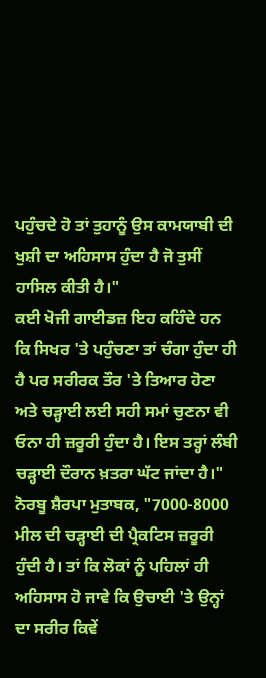ਪਹੁੰਚਦੇ ਹੋ ਤਾਂ ਤੁਹਾਨੂੰ ਉਸ ਕਾਮਯਾਬੀ ਦੀ ਖੁਸ਼ੀ ਦਾ ਅਹਿਸਾਸ ਹੁੰਦਾ ਹੈ ਜੋ ਤੁਸੀਂ ਹਾਸਿਲ ਕੀਤੀ ਹੈ।"
ਕਈ ਖੋਜੀ ਗਾਈਡਜ਼ ਇਹ ਕਹਿੰਦੇ ਹਨ ਕਿ ਸਿਖਰ 'ਤੇ ਪਹੁੰਚਣਾ ਤਾਂ ਚੰਗਾ ਹੁੰਦਾ ਹੀ ਹੈ ਪਰ ਸਰੀਰਕ ਤੌਰ 'ਤੇ ਤਿਆਰ ਹੋਣਾ ਅਤੇ ਚੜ੍ਹਾਈ ਲਈ ਸਹੀ ਸਮਾਂ ਚੁਣਨਾ ਵੀ ਓਨਾ ਹੀ ਜ਼ਰੂਰੀ ਹੁੰਦਾ ਹੈ। ਇਸ ਤਰ੍ਹਾਂ ਲੰਬੀ ਚੜ੍ਹਾਈ ਦੌਰਾਨ ਖ਼ਤਰਾ ਘੱਟ ਜਾਂਦਾ ਹੈ।"
ਨੋਰਬੂ ਸ਼ੈਰਪਾ ਮੁਤਾਬਕ, "7000-8000 ਮੀਲ ਦੀ ਚੜ੍ਹਾਈ ਦੀ ਪ੍ਰੈਕਟਿਸ ਜ਼ਰੂਰੀ ਹੁੰਦੀ ਹੈ। ਤਾਂ ਕਿ ਲੋਕਾਂ ਨੂੰ ਪਹਿਲਾਂ ਹੀ ਅਹਿਸਾਸ ਹੋ ਜਾਵੇ ਕਿ ਉਚਾਈ 'ਤੇ ਉਨ੍ਹਾਂ ਦਾ ਸਰੀਰ ਕਿਵੇਂ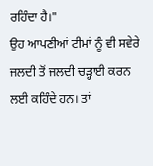ਰਹਿੰਦਾ ਹੈ।"
ਉਹ ਆਪਣੀਆਂ ਟੀਮਾਂ ਨੂੰ ਵੀ ਸਵੇਰੇ ਜਲਦੀ ਤੋਂ ਜਲਦੀ ਚੜ੍ਹਾਈ ਕਰਨ ਲਈ ਕਹਿੰਦੇ ਹਨ। ਤਾਂ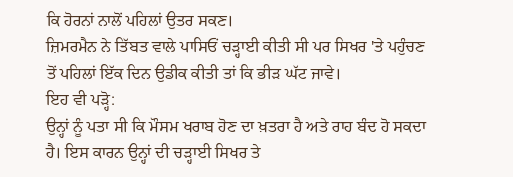ਕਿ ਹੋਰਨਾਂ ਨਾਲੋਂ ਪਹਿਲਾਂ ਉਤਰ ਸਕਣ।
ਜ਼ਿਮਰਮੈਨ ਨੇ ਤਿੱਬਤ ਵਾਲੇ ਪਾਸਿਓਂ ਚੜ੍ਹਾਈ ਕੀਤੀ ਸੀ ਪਰ ਸਿਖਰ 'ਤੇ ਪਹੁੰਚਣ ਤੋਂ ਪਹਿਲਾਂ ਇੱਕ ਦਿਨ ਉਡੀਕ ਕੀਤੀ ਤਾਂ ਕਿ ਭੀੜ ਘੱਟ ਜਾਵੇ।
ਇਹ ਵੀ ਪੜ੍ਹੋ:
ਉਨ੍ਹਾਂ ਨੂੰ ਪਤਾ ਸੀ ਕਿ ਮੌਸਮ ਖਰਾਬ ਹੋਣ ਦਾ ਖ਼ਤਰਾ ਹੈ ਅਤੇ ਰਾਹ ਬੰਦ ਹੋ ਸਕਦਾ ਹੈ। ਇਸ ਕਾਰਨ ਉਨ੍ਹਾਂ ਦੀ ਚੜ੍ਹਾਈ ਸਿਖਰ ਤੇ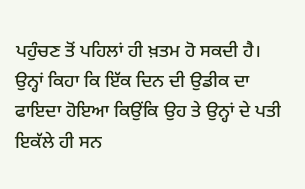ਪਹੁੰਚਣ ਤੋਂ ਪਹਿਲਾਂ ਹੀ ਖ਼ਤਮ ਹੋ ਸਕਦੀ ਹੈ।
ਉਨ੍ਹਾਂ ਕਿਹਾ ਕਿ ਇੱਕ ਦਿਨ ਦੀ ਉਡੀਕ ਦਾ ਫਾਇਦਾ ਹੋਇਆ ਕਿਉਂਕਿ ਉਹ ਤੇ ਉਨ੍ਹਾਂ ਦੇ ਪਤੀ ਇਕੱਲੇ ਹੀ ਸਨ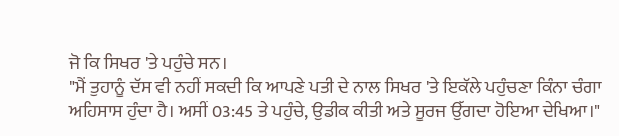ਜੋ ਕਿ ਸਿਖਰ 'ਤੇ ਪਹੁੰਚੇ ਸਨ।
"ਮੈਂ ਤੁਹਾਨੂੰ ਦੱਸ ਵੀ ਨਹੀਂ ਸਕਦੀ ਕਿ ਆਪਣੇ ਪਤੀ ਦੇ ਨਾਲ ਸਿਖਰ 'ਤੇ ਇਕੱਲੇ ਪਹੁੰਚਣਾ ਕਿੰਨਾ ਚੰਗਾ ਅਹਿਸਾਸ ਹੁੰਦਾ ਹੈ। ਅਸੀਂ 03:45 ਤੇ ਪਹੁੰਚੇ, ਉਡੀਕ ਕੀਤੀ ਅਤੇ ਸੂਰਜ ਉੱਗਦਾ ਹੋਇਆ ਦੇਖਿਆ।"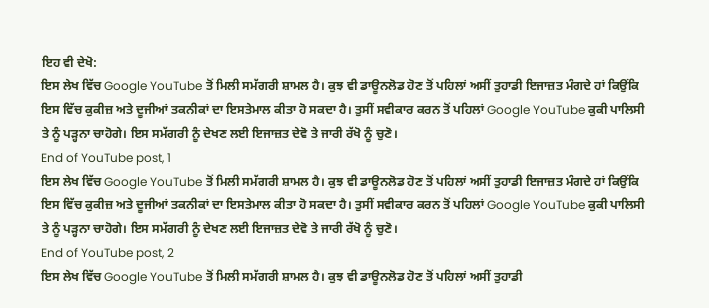ਇਹ ਵੀ ਦੇਖੋ:
ਇਸ ਲੇਖ ਵਿੱਚ Google YouTube ਤੋਂ ਮਿਲੀ ਸਮੱਗਰੀ ਸ਼ਾਮਲ ਹੈ। ਕੁਝ ਵੀ ਡਾਊਨਲੋਡ ਹੋਣ ਤੋਂ ਪਹਿਲਾਂ ਅਸੀਂ ਤੁਹਾਡੀ ਇਜਾਜ਼ਤ ਮੰਗਦੇ ਹਾਂ ਕਿਉਂਕਿ ਇਸ ਵਿੱਚ ਕੁਕੀਜ਼ ਅਤੇ ਦੂਜੀਆਂ ਤਕਨੀਕਾਂ ਦਾ ਇਸਤੇਮਾਲ ਕੀਤਾ ਹੋ ਸਕਦਾ ਹੈ। ਤੁਸੀਂ ਸਵੀਕਾਰ ਕਰਨ ਤੋਂ ਪਹਿਲਾਂ Google YouTube ਕੁਕੀ ਪਾਲਿਸੀ ਤੇ ਨੂੰ ਪੜ੍ਹਨਾ ਚਾਹੋਗੇ। ਇਸ ਸਮੱਗਰੀ ਨੂੰ ਦੇਖਣ ਲਈ ਇਜਾਜ਼ਤ ਦੇਵੋ ਤੇ ਜਾਰੀ ਰੱਖੋ ਨੂੰ ਚੁਣੋ।
End of YouTube post, 1
ਇਸ ਲੇਖ ਵਿੱਚ Google YouTube ਤੋਂ ਮਿਲੀ ਸਮੱਗਰੀ ਸ਼ਾਮਲ ਹੈ। ਕੁਝ ਵੀ ਡਾਊਨਲੋਡ ਹੋਣ ਤੋਂ ਪਹਿਲਾਂ ਅਸੀਂ ਤੁਹਾਡੀ ਇਜਾਜ਼ਤ ਮੰਗਦੇ ਹਾਂ ਕਿਉਂਕਿ ਇਸ ਵਿੱਚ ਕੁਕੀਜ਼ ਅਤੇ ਦੂਜੀਆਂ ਤਕਨੀਕਾਂ ਦਾ ਇਸਤੇਮਾਲ ਕੀਤਾ ਹੋ ਸਕਦਾ ਹੈ। ਤੁਸੀਂ ਸਵੀਕਾਰ ਕਰਨ ਤੋਂ ਪਹਿਲਾਂ Google YouTube ਕੁਕੀ ਪਾਲਿਸੀ ਤੇ ਨੂੰ ਪੜ੍ਹਨਾ ਚਾਹੋਗੇ। ਇਸ ਸਮੱਗਰੀ ਨੂੰ ਦੇਖਣ ਲਈ ਇਜਾਜ਼ਤ ਦੇਵੋ ਤੇ ਜਾਰੀ ਰੱਖੋ ਨੂੰ ਚੁਣੋ।
End of YouTube post, 2
ਇਸ ਲੇਖ ਵਿੱਚ Google YouTube ਤੋਂ ਮਿਲੀ ਸਮੱਗਰੀ ਸ਼ਾਮਲ ਹੈ। ਕੁਝ ਵੀ ਡਾਊਨਲੋਡ ਹੋਣ ਤੋਂ ਪਹਿਲਾਂ ਅਸੀਂ ਤੁਹਾਡੀ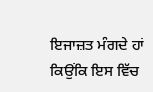ਇਜਾਜ਼ਤ ਮੰਗਦੇ ਹਾਂ ਕਿਉਂਕਿ ਇਸ ਵਿੱਚ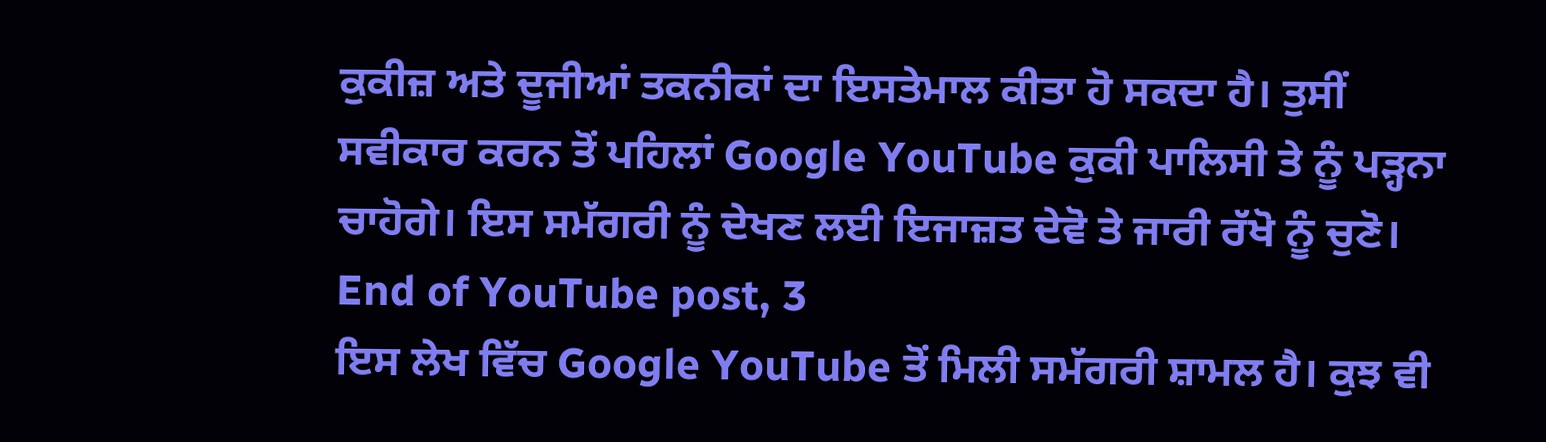ਕੁਕੀਜ਼ ਅਤੇ ਦੂਜੀਆਂ ਤਕਨੀਕਾਂ ਦਾ ਇਸਤੇਮਾਲ ਕੀਤਾ ਹੋ ਸਕਦਾ ਹੈ। ਤੁਸੀਂ ਸਵੀਕਾਰ ਕਰਨ ਤੋਂ ਪਹਿਲਾਂ Google YouTube ਕੁਕੀ ਪਾਲਿਸੀ ਤੇ ਨੂੰ ਪੜ੍ਹਨਾ ਚਾਹੋਗੇ। ਇਸ ਸਮੱਗਰੀ ਨੂੰ ਦੇਖਣ ਲਈ ਇਜਾਜ਼ਤ ਦੇਵੋ ਤੇ ਜਾਰੀ ਰੱਖੋ ਨੂੰ ਚੁਣੋ।
End of YouTube post, 3
ਇਸ ਲੇਖ ਵਿੱਚ Google YouTube ਤੋਂ ਮਿਲੀ ਸਮੱਗਰੀ ਸ਼ਾਮਲ ਹੈ। ਕੁਝ ਵੀ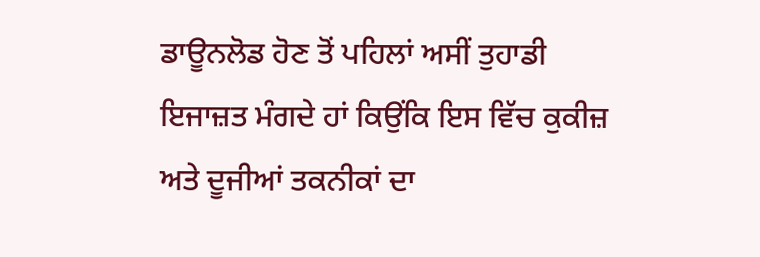ਡਾਊਨਲੋਡ ਹੋਣ ਤੋਂ ਪਹਿਲਾਂ ਅਸੀਂ ਤੁਹਾਡੀ ਇਜਾਜ਼ਤ ਮੰਗਦੇ ਹਾਂ ਕਿਉਂਕਿ ਇਸ ਵਿੱਚ ਕੁਕੀਜ਼ ਅਤੇ ਦੂਜੀਆਂ ਤਕਨੀਕਾਂ ਦਾ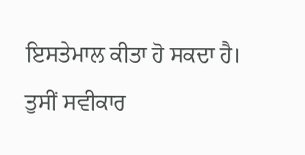ਇਸਤੇਮਾਲ ਕੀਤਾ ਹੋ ਸਕਦਾ ਹੈ। ਤੁਸੀਂ ਸਵੀਕਾਰ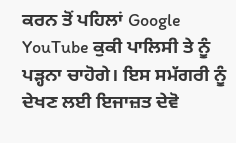ਕਰਨ ਤੋਂ ਪਹਿਲਾਂ Google YouTube ਕੁਕੀ ਪਾਲਿਸੀ ਤੇ ਨੂੰ ਪੜ੍ਹਨਾ ਚਾਹੋਗੇ। ਇਸ ਸਮੱਗਰੀ ਨੂੰ ਦੇਖਣ ਲਈ ਇਜਾਜ਼ਤ ਦੇਵੋ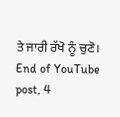ਤੇ ਜਾਰੀ ਰੱਖੋ ਨੂੰ ਚੁਣੋ।
End of YouTube post, 4